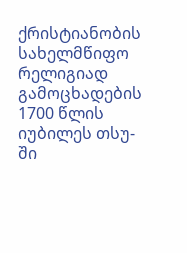ქრისტიანობის სახელმწიფო რელიგიად გამოცხადების 1700 წლის იუბილეს თსუ-ში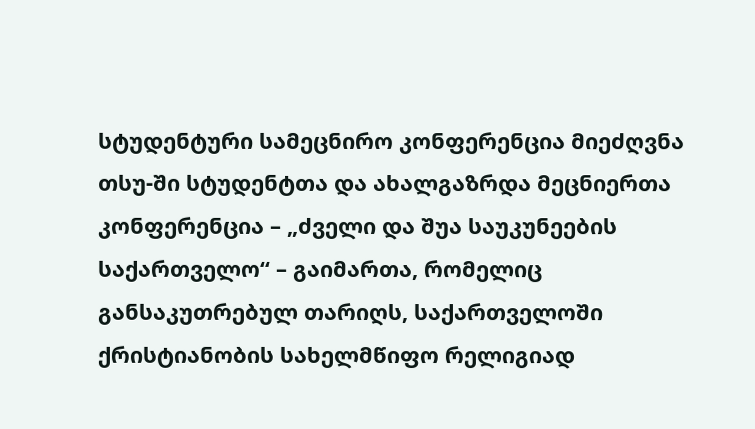სტუდენტური სამეცნირო კონფერენცია მიეძღვნა
თსუ-ში სტუდენტთა და ახალგაზრდა მეცნიერთა კონფერენცია – „ძველი და შუა საუკუნეების საქართველო“ – გაიმართა, რომელიც განსაკუთრებულ თარიღს, საქართველოში ქრისტიანობის სახელმწიფო რელიგიად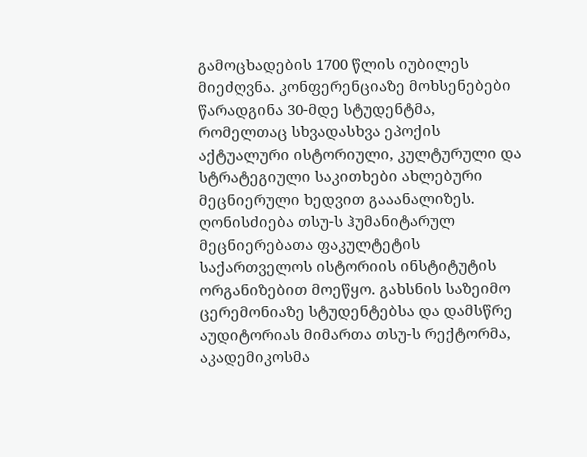გამოცხადების 1700 წლის იუბილეს მიეძღვნა. კონფერენციაზე მოხსენებები წარადგინა 30-მდე სტუდენტმა, რომელთაც სხვადასხვა ეპოქის აქტუალური ისტორიული, კულტურული და სტრატეგიული საკითხები ახლებური მეცნიერული ხედვით გააანალიზეს.
ღონისძიება თსუ-ს ჰუმანიტარულ მეცნიერებათა ფაკულტეტის საქართველოს ისტორიის ინსტიტუტის ორგანიზებით მოეწყო. გახსნის საზეიმო ცერემონიაზე სტუდენტებსა და დამსწრე აუდიტორიას მიმართა თსუ-ს რექტორმა, აკადემიკოსმა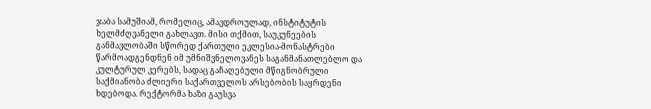ჯაბა სამუშიამ, რომელიც, ამავდროულად, ინსტიტუტის ხელმძღვანელი გახლავთ. მისი თქმით, საუკუნეების განმავლობაში სწორედ ქართული ეკლესია-მონასტრები წარმოადგენდნენ იმ უმნიშვნელოვანეს საგანმანათლებლო და კულტურულ კერებს, სადაც გაჩაღებული მწიგნობრული საქმიანობა ძლიერი საქართველოს არსებობის საყრდენი ხდებოდა. რექტორმა ხაზი გაუსვა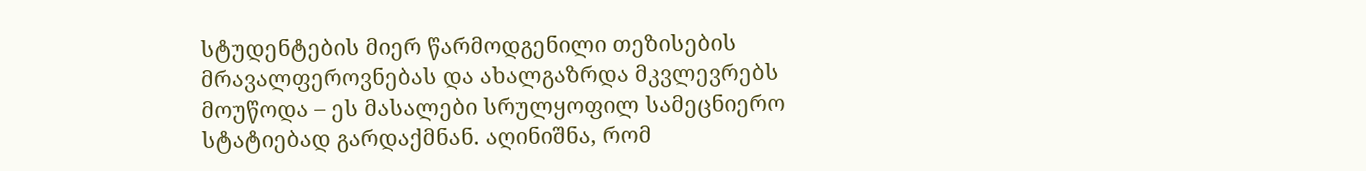სტუდენტების მიერ წარმოდგენილი თეზისების მრავალფეროვნებას და ახალგაზრდა მკვლევრებს მოუწოდა – ეს მასალები სრულყოფილ სამეცნიერო სტატიებად გარდაქმნან. აღინიშნა, რომ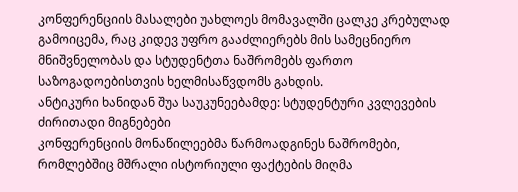კონფერენციის მასალები უახლოეს მომავალში ცალკე კრებულად გამოიცემა, რაც კიდევ უფრო გააძლიერებს მის სამეცნიერო მნიშვნელობას და სტუდენტთა ნაშრომებს ფართო საზოგადოებისთვის ხელმისაწვდომს გახდის.
ანტიკური ხანიდან შუა საუკუნეებამდე: სტუდენტური კვლევების ძირითადი მიგნებები
კონფერენციის მონაწილეებმა წარმოადგინეს ნაშრომები, რომლებშიც მშრალი ისტორიული ფაქტების მიღმა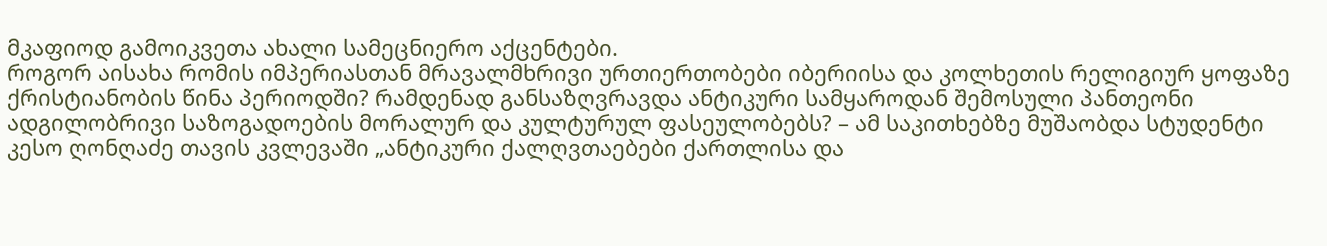მკაფიოდ გამოიკვეთა ახალი სამეცნიერო აქცენტები.
როგორ აისახა რომის იმპერიასთან მრავალმხრივი ურთიერთობები იბერიისა და კოლხეთის რელიგიურ ყოფაზე ქრისტიანობის წინა პერიოდში? რამდენად განსაზღვრავდა ანტიკური სამყაროდან შემოსული პანთეონი ადგილობრივი საზოგადოების მორალურ და კულტურულ ფასეულობებს? – ამ საკითხებზე მუშაობდა სტუდენტი კესო ღონღაძე თავის კვლევაში „ანტიკური ქალღვთაებები ქართლისა და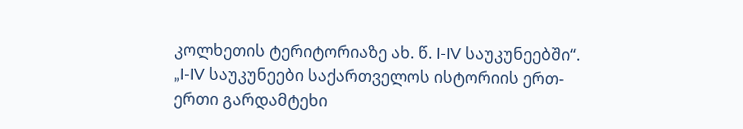კოლხეთის ტერიტორიაზე ახ. წ. I-IV საუკუნეებში“. „I-IV საუკუნეები საქართველოს ისტორიის ერთ-ერთი გარდამტეხი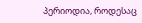პერიოდია, როდესაც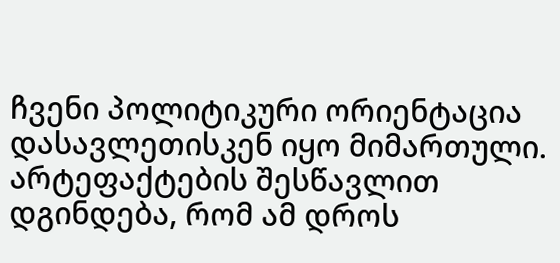ჩვენი პოლიტიკური ორიენტაცია დასავლეთისკენ იყო მიმართული. არტეფაქტების შესწავლით დგინდება, რომ ამ დროს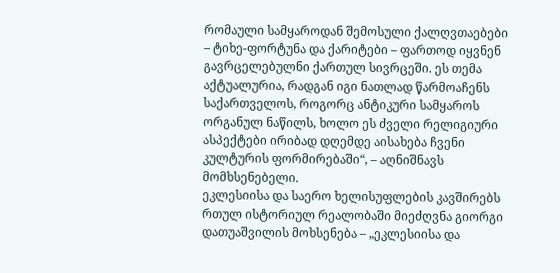რომაული სამყაროდან შემოსული ქალღვთაებები – ტიხე-ფორტუნა და ქარიტები – ფართოდ იყვნენ გავრცელებულნი ქართულ სივრცეში. ეს თემა აქტუალურია, რადგან იგი ნათლად წარმოაჩენს საქართველოს, როგორც ანტიკური სამყაროს ორგანულ ნაწილს, ხოლო ეს ძველი რელიგიური ასპექტები ირიბად დღემდე აისახება ჩვენი კულტურის ფორმირებაში“, – აღნიშნავს მომხსენებელი.
ეკლესიისა და საერო ხელისუფლების კავშირებს რთულ ისტორიულ რეალობაში მიეძღვნა გიორგი დათუაშვილის მოხსენება – „ეკლესიისა და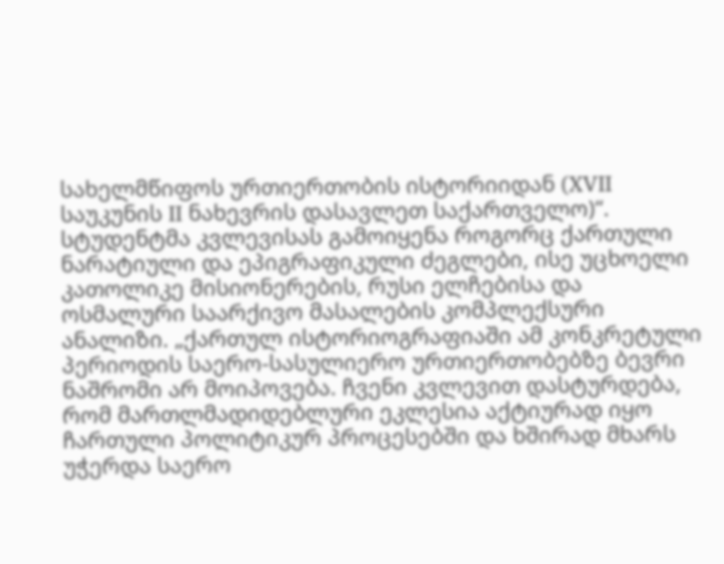სახელმწიფოს ურთიერთობის ისტორიიდან (XVII საუკუნის II ნახევრის დასავლეთ საქართველო)“. სტუდენტმა კვლევისას გამოიყენა როგორც ქართული ნარატიული და ეპიგრაფიკული ძეგლები, ისე უცხოელი კათოლიკე მისიონერების, რუსი ელჩებისა და ოსმალური საარქივო მასალების კომპლექსური ანალიზი. „ქართულ ისტორიოგრაფიაში ამ კონკრეტული პერიოდის საერო-სასულიერო ურთიერთობებზე ბევრი ნაშრომი არ მოიპოვება. ჩვენი კვლევით დასტურდება, რომ მართლმადიდებლური ეკლესია აქტიურად იყო ჩართული პოლიტიკურ პროცესებში და ხშირად მხარს უჭერდა საერო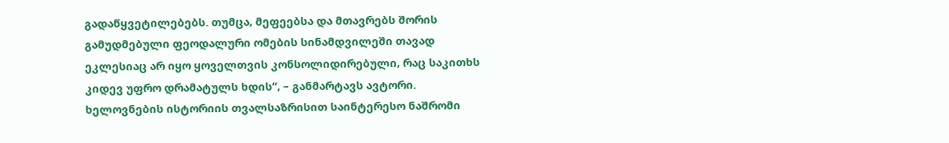გადაწყვეტილებებს. თუმცა, მეფეებსა და მთავრებს შორის გამუდმებული ფეოდალური ომების სინამდვილეში თავად ეკლესიაც არ იყო ყოველთვის კონსოლიდირებული, რაც საკითხს კიდევ უფრო დრამატულს ხდის“, – განმარტავს ავტორი.
ხელოვნების ისტორიის თვალსაზრისით საინტერესო ნაშრომი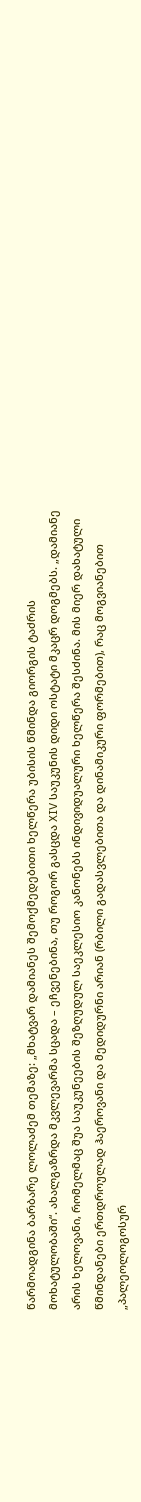წარმოადგინა ბარბარე ლოლაძემ თემაზე: „მხატვარ დამიანეს შემოქმედებითი ხელწერა უბისის წმინდა გიორგის ტაძრის მოხატულობაში“. ახალგაზრდა მკვლევარმა სცადა – ეჩვენებინა, თუ როგორ გასცდა XIV საუკუნის დიდი ოსტატი მკაცრ დოგმებს. „დამიანე არის ხელოვანი, რომელმაც შუა საუკუნეების შეზღუდულ საეკლესიო კანონებს ინდივიდუალური ხელწერა შესძინა. მის მიერ დახატული წმინდანები ერთდროულად ჰაეროვანი და მედიდურნი არიან (რბილი გადასვლებითა და დინამიკური ფორმებით), რაც მოგვიანებით „პალეოლოგოსურ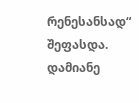რენესანსად“ შეფასდა. დამიანე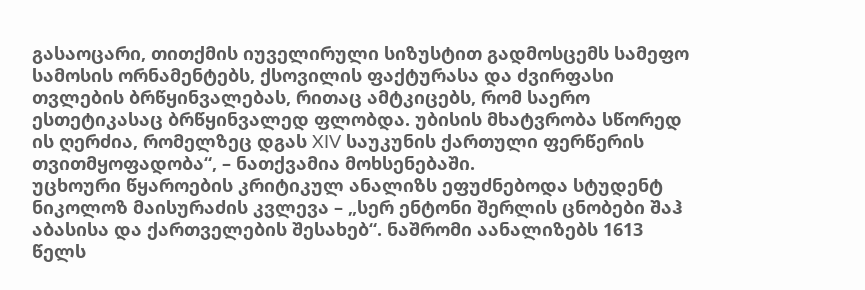გასაოცარი, თითქმის იუველირული სიზუსტით გადმოსცემს სამეფო სამოსის ორნამენტებს, ქსოვილის ფაქტურასა და ძვირფასი თვლების ბრწყინვალებას, რითაც ამტკიცებს, რომ საერო ესთეტიკასაც ბრწყინვალედ ფლობდა. უბისის მხატვრობა სწორედ ის ღერძია, რომელზეც დგას XIV საუკუნის ქართული ფერწერის თვითმყოფადობა“, – ნათქვამია მოხსენებაში.
უცხოური წყაროების კრიტიკულ ანალიზს ეფუძნებოდა სტუდენტ ნიკოლოზ მაისურაძის კვლევა – „სერ ენტონი შერლის ცნობები შაჰ აბასისა და ქართველების შესახებ“. ნაშრომი აანალიზებს 1613 წელს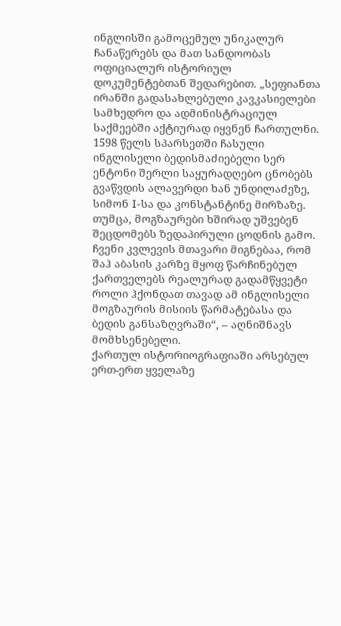ინგლისში გამოცემულ უნიკალურ ჩანაწერებს და მათ სანდოობას ოფიციალურ ისტორიულ დოკუმენტებთან შედარებით. „სეფიანთა ირანში გადასახლებული კავკასიელები სამხედრო და ადმინისტრაციულ საქმეებში აქტიურად იყვნენ ჩართულნი. 1598 წელს სპარსეთში ჩასული ინგლისელი ბედისმაძიებელი სერ ენტონი შერლი საყურადღებო ცნობებს გვაწვდის ალავერდი ხან უნდილაძეზე, სიმონ I-სა და კონსტანტინე მირზაზე. თუმცა, მოგზაურები ხშირად უშვებენ შეცდომებს ზედაპირული ცოდნის გამო. ჩვენი კვლევის მთავარი მიგნებაა, რომ შაჰ აბასის კარზე მყოფ წარჩინებულ ქართველებს რეალურად გადამწყვეტი როლი ჰქონდათ თავად ამ ინგლისელი მოგზაურის მისიის წარმატებასა და ბედის განსაზღვრაში“, – აღნიშნავს მომხსენებელი.
ქართულ ისტორიოგრაფიაში არსებულ ერთ-ერთ ყველაზე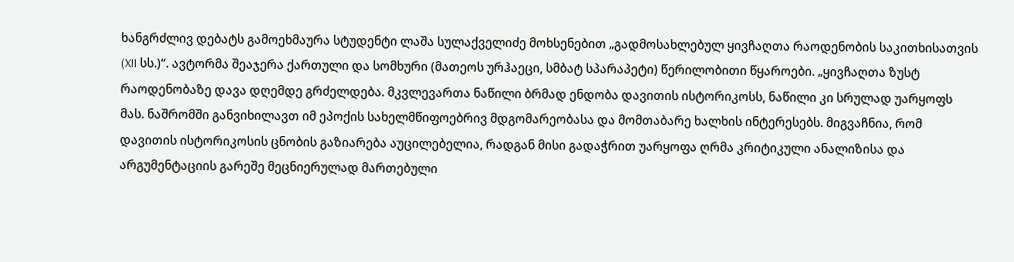ხანგრძლივ დებატს გამოეხმაურა სტუდენტი ლაშა სულაქველიძე მოხსენებით „გადმოსახლებულ ყივჩაღთა რაოდენობის საკითხისათვის (XII სს.)“. ავტორმა შეაჯერა ქართული და სომხური (მათეოს ურჰაეცი, სმბატ სპარაპეტი) წერილობითი წყაროები. „ყივჩაღთა ზუსტ რაოდენობაზე დავა დღემდე გრძელდება. მკვლევართა ნაწილი ბრმად ენდობა დავითის ისტორიკოსს, ნაწილი კი სრულად უარყოფს მას. ნაშრომში განვიხილავთ იმ ეპოქის სახელმწიფოებრივ მდგომარეობასა და მომთაბარე ხალხის ინტერესებს. მიგვაჩნია, რომ დავითის ისტორიკოსის ცნობის გაზიარება აუცილებელია, რადგან მისი გადაჭრით უარყოფა ღრმა კრიტიკული ანალიზისა და არგუმენტაციის გარეშე მეცნიერულად მართებული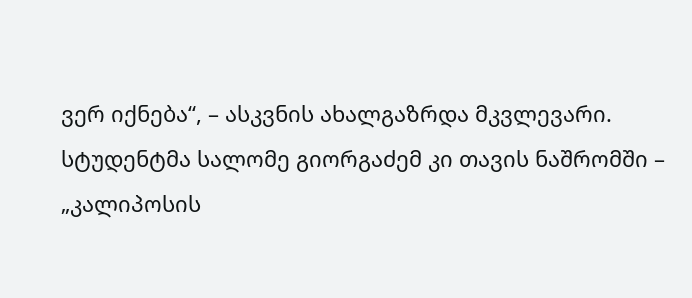ვერ იქნება“, – ასკვნის ახალგაზრდა მკვლევარი.
სტუდენტმა სალომე გიორგაძემ კი თავის ნაშრომში – „კალიპოსის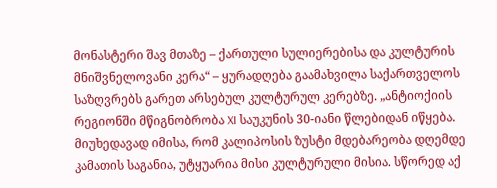მონასტერი შავ მთაზე – ქართული სულიერებისა და კულტურის მნიშვნელოვანი კერა“ – ყურადღება გაამახვილა საქართველოს საზღვრებს გარეთ არსებულ კულტურულ კერებზე. „ანტიოქიის რეგიონში მწიგნობრობა XI საუკუნის 30-იანი წლებიდან იწყება. მიუხედავად იმისა, რომ კალიპოსის ზუსტი მდებარეობა დღემდე კამათის საგანია, უტყუარია მისი კულტურული მისია. სწორედ აქ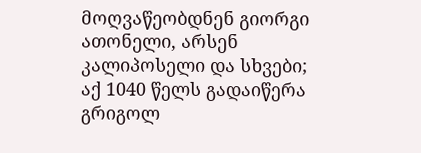მოღვაწეობდნენ გიორგი ათონელი, არსენ კალიპოსელი და სხვები; აქ 1040 წელს გადაიწერა გრიგოლ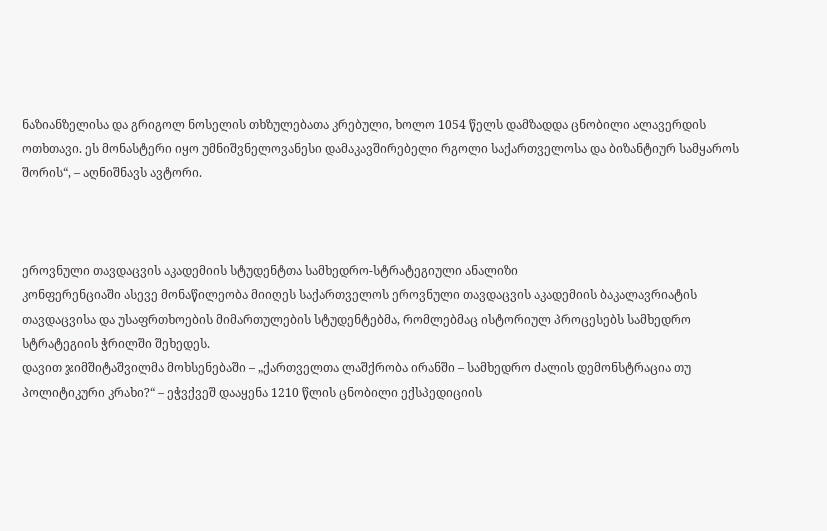ნაზიანზელისა და გრიგოლ ნოსელის თხზულებათა კრებული, ხოლო 1054 წელს დამზადდა ცნობილი ალავერდის ოთხთავი. ეს მონასტერი იყო უმნიშვნელოვანესი დამაკავშირებელი რგოლი საქართველოსა და ბიზანტიურ სამყაროს შორის“, – აღნიშნავს ავტორი.



ეროვნული თავდაცვის აკადემიის სტუდენტთა სამხედრო-სტრატეგიული ანალიზი
კონფერენციაში ასევე მონაწილეობა მიიღეს საქართველოს ეროვნული თავდაცვის აკადემიის ბაკალავრიატის თავდაცვისა და უსაფრთხოების მიმართულების სტუდენტებმა, რომლებმაც ისტორიულ პროცესებს სამხედრო სტრატეგიის ჭრილში შეხედეს.
დავით ჯიმშიტაშვილმა მოხსენებაში – „ქართველთა ლაშქრობა ირანში – სამხედრო ძალის დემონსტრაცია თუ პოლიტიკური კრახი?“ – ეჭვქვეშ დააყენა 1210 წლის ცნობილი ექსპედიციის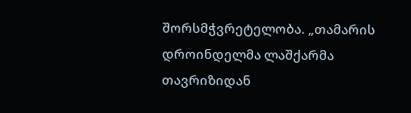შორსმჭვრეტელობა. „თამარის დროინდელმა ლაშქარმა თავრიზიდან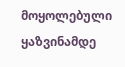მოყოლებული ყაზვინამდე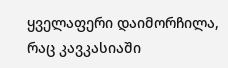ყველაფერი დაიმორჩილა, რაც კავკასიაში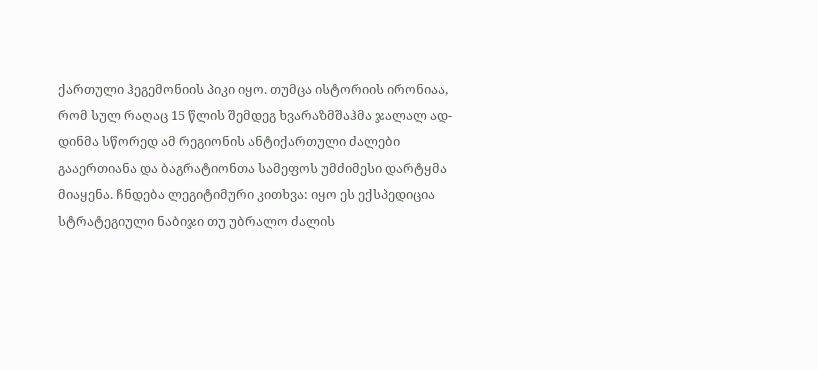ქართული ჰეგემონიის პიკი იყო. თუმცა ისტორიის ირონიაა, რომ სულ რაღაც 15 წლის შემდეგ ხვარაზმშაჰმა ჯალალ ად-დინმა სწორედ ამ რეგიონის ანტიქართული ძალები გააერთიანა და ბაგრატიონთა სამეფოს უმძიმესი დარტყმა მიაყენა. ჩნდება ლეგიტიმური კითხვა: იყო ეს ექსპედიცია სტრატეგიული ნაბიჯი თუ უბრალო ძალის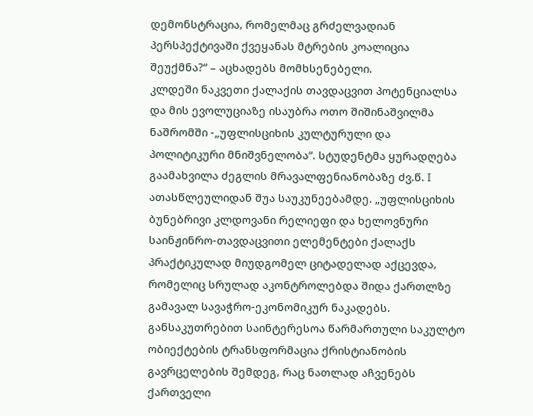დემონსტრაცია, რომელმაც გრძელვადიან პერსპექტივაში ქვეყანას მტრების კოალიცია შეუქმნა?“ – აცხადებს მომხსენებელი.
კლდეში ნაკვეთი ქალაქის თავდაცვით პოტენციალსა და მის ევოლუციაზე ისაუბრა ოთო შიშინაშვილმა ნაშრომში -„უფლისციხის კულტურული და პოლიტიკური მნიშვნელობა“. სტუდენტმა ყურადღება გაამახვილა ძეგლის მრავალფენიანობაზე ძვ.წ. I ათასწლეულიდან შუა საუკუნეებამდე. „უფლისციხის ბუნებრივი კლდოვანი რელიეფი და ხელოვნური საინჟინრო-თავდაცვითი ელემენტები ქალაქს პრაქტიკულად მიუდგომელ ციტადელად აქცევდა, რომელიც სრულად აკონტროლებდა შიდა ქართლზე გამავალ სავაჭრო-ეკონომიკურ ნაკადებს. განსაკუთრებით საინტერესოა წარმართული საკულტო ობიექტების ტრანსფორმაცია ქრისტიანობის გავრცელების შემდეგ, რაც ნათლად აჩვენებს ქართველი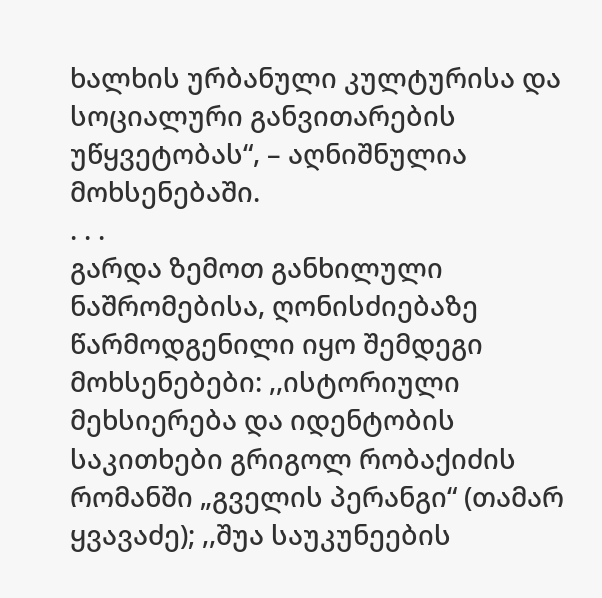ხალხის ურბანული კულტურისა და სოციალური განვითარების უწყვეტობას“, – აღნიშნულია მოხსენებაში.
. . .
გარდა ზემოთ განხილული ნაშრომებისა, ღონისძიებაზე წარმოდგენილი იყო შემდეგი მოხსენებები: ,,ისტორიული მეხსიერება და იდენტობის საკითხები გრიგოლ რობაქიძის რომანში „გველის პერანგი“ (თამარ ყვავაძე); ,,შუა საუკუნეების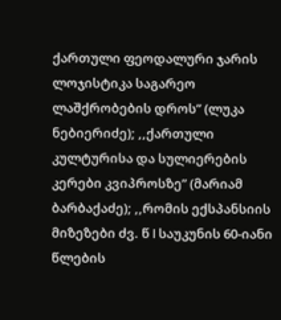ქართული ფეოდალური ჯარის ლოჯისტიკა საგარეო ლაშქრობების დროს” (ლუკა ნებიერიძე); ,,ქართული კულტურისა და სულიერების კერები კვიპროსზე” (მარიამ ბარბაქაძე); ,,რომის ექსპანსიის მიზეზები ძვ. წ I საუკუნის 60-იანი წლების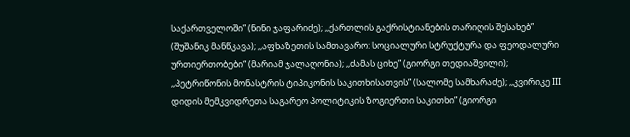საქართველოში” (ნინი ჯაფარიძე); ,,ქართლის გაქრისტიანების თარიღის შესახებ” (შუშანიკ მანწკავა); ,,აფხაზეთის სამთავარო: სოციალური სტრუქტურა და ფეოდალური ურთიერთობები“ (მარიამ ჯალაღონია); ,,ძამას ციხე” (გიორგი თედიაშვილი); ,,პეტრიწონის მონასტრის ტიპიკონის საკითხისათვის” (სალომე სამხარაძე); ,,კვირიკე III დიდის მემკვიდრეთა საგარეო პოლიტიკის ზოგიერთი საკითხი” (გიორგი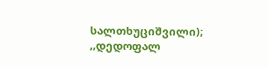სალთხუციშვილი); ,,დედოფალ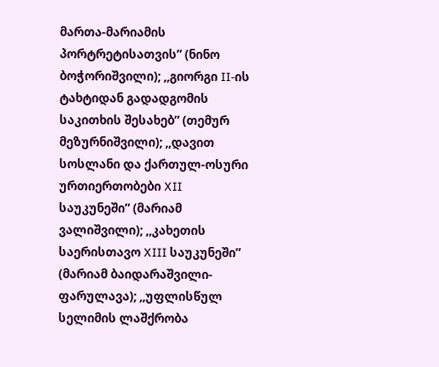მართა-მარიამის პორტრეტისათვის” (ნინო ბოჭორიშვილი); ,,გიორგი II-ის ტახტიდან გადადგომის საკითხის შესახებ” (თემურ მეზურნიშვილი); ,,დავით სოსლანი და ქართულ-ოსური ურთიერთობები XII საუკუნეში” (მარიამ ვალიშვილი); ,,კახეთის საერისთავო XIII საუკუნეში” (მარიამ ბაიდარაშვილი-ფარულავა); ,,უფლისწულ სელიმის ლაშქრობა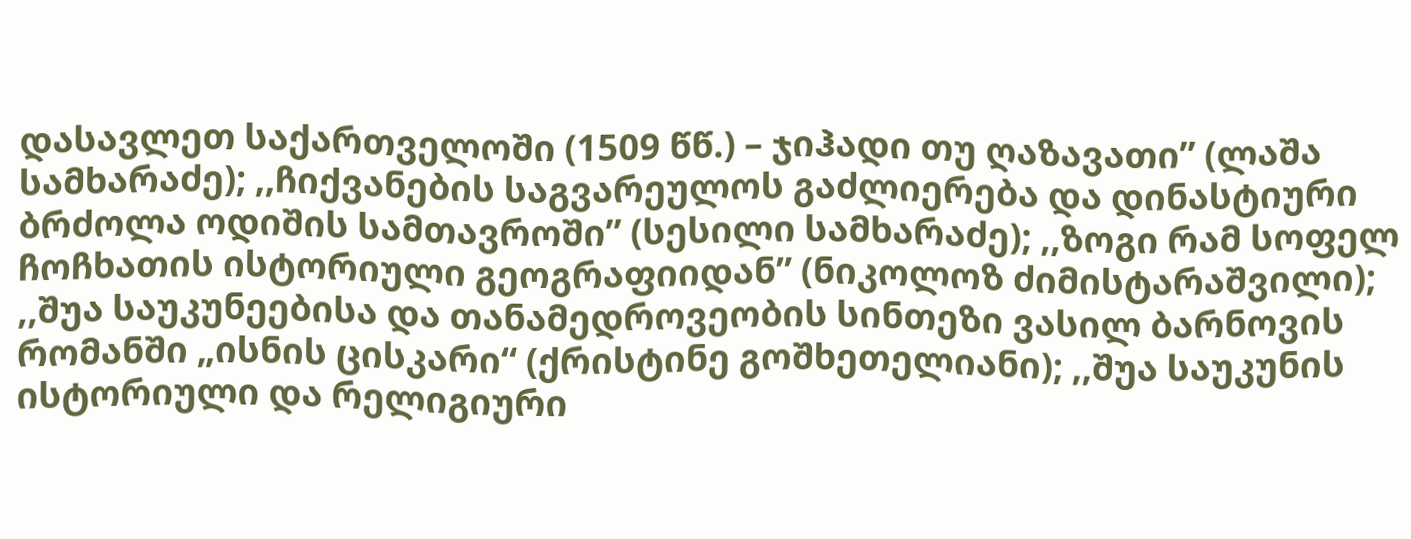დასავლეთ საქართველოში (1509 წწ.) – ჯიჰადი თუ ღაზავათი” (ლაშა სამხარაძე); ,,ჩიქვანების საგვარეულოს გაძლიერება და დინასტიური ბრძოლა ოდიშის სამთავროში” (სესილი სამხარაძე); ,,ზოგი რამ სოფელ ჩოჩხათის ისტორიული გეოგრაფიიდან” (ნიკოლოზ ძიმისტარაშვილი); ,,შუა საუკუნეებისა და თანამედროვეობის სინთეზი ვასილ ბარნოვის რომანში „ისნის ცისკარი“ (ქრისტინე გოშხეთელიანი); ,,შუა საუკუნის ისტორიული და რელიგიური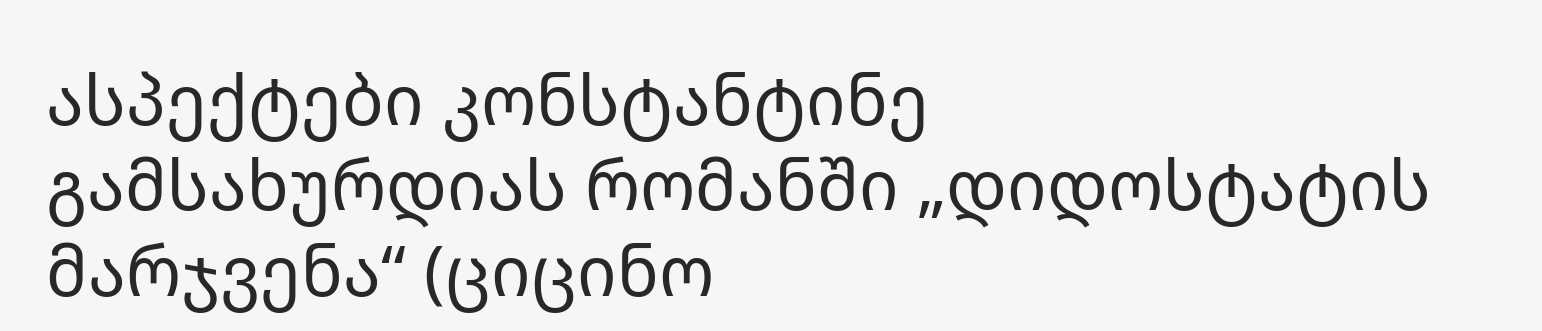ასპექტები კონსტანტინე გამსახურდიას რომანში „დიდოსტატის მარჯვენა“ (ციცინო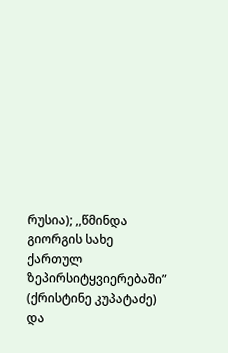რუსია); ,,წმინდა გიორგის სახე ქართულ ზეპირსიტყვიერებაში” (ქრისტინე კუპატაძე) და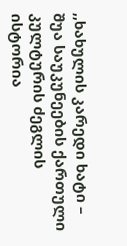,,ხახულის კარედი ხატი – შუა საუკუნეების ქართული კულტურის ძეგლის ისტორია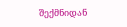შექმნიდან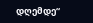დღემდე“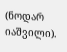(ნოდარ იაშვილი).